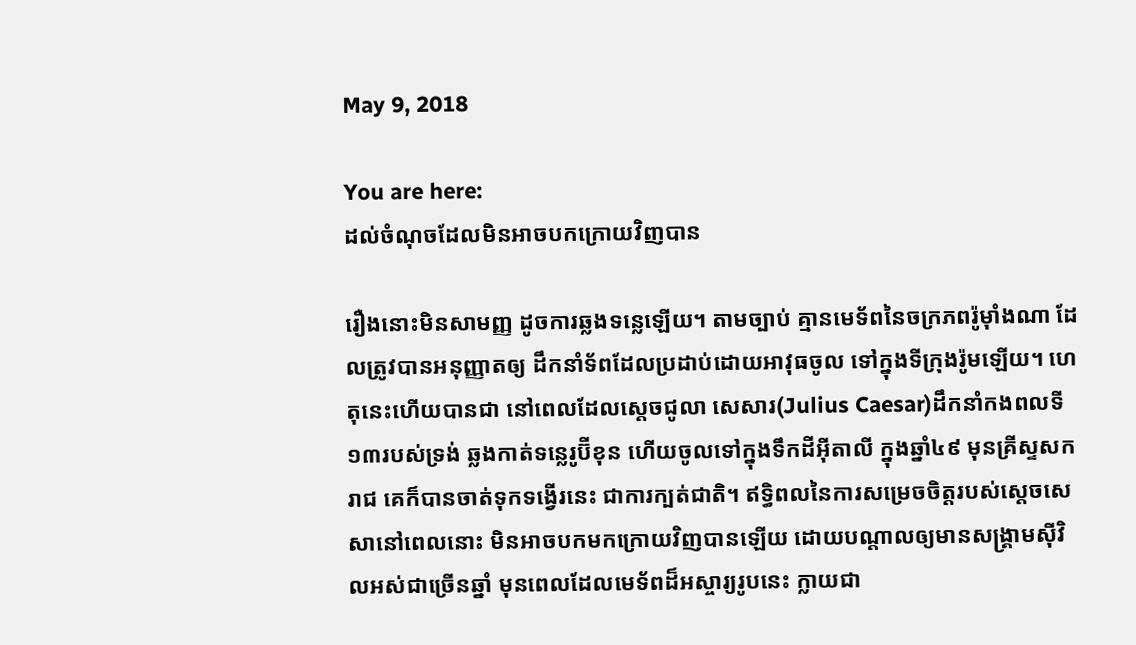May 9, 2018

You are here:
ដល់ចំណុចដែលមិនអាចបកក្រោយវិញបាន

រឿងនោះមិនសាមញ្ញ ដូចការឆ្លងទន្លេឡើយ។ តាមច្បាប់ គ្មានមេទ័ពនៃចក្រភពរ៉ូម៉ាំងណា ដែលត្រូវបានអនុញ្ញាតឲ្យ ដឹកនាំទ័ពដែលប្រដាប់ដោយអាវុធចូល ទៅក្នុងទីក្រុងរ៉ូមឡើយ។ ហេតុនេះហើយបានជា នៅពេលដែលស្តេចជូលា សេសារ(Julius Caesar)ដឹកនាំកងពលទី១៣របស់ទ្រង់ ឆ្លងកាត់ទន្លេរូប៊ីខុន ហើយចូលទៅក្នុងទឹកដីអ៊ីតាលី ក្នុងឆ្នាំ៤៩ មុនគ្រីស្ទសករាជ គេក៏បានចាត់ទុកទង្វើរនេះ ជាការក្បត់ជាតិ។ ឥទ្ធិពលនៃការសម្រេចចិត្តរបស់ស្តេចសេសានៅពេលនោះ មិនអាចបកមកក្រោយវិញបានឡើយ ដោយបណ្តាលឲ្យមានសង្រ្គាមស៊ីវិលអស់ជាច្រើនឆ្នាំ មុនពេលដែលមេទ័ពដ៏អស្ចារ្យរូបនេះ ក្លាយជា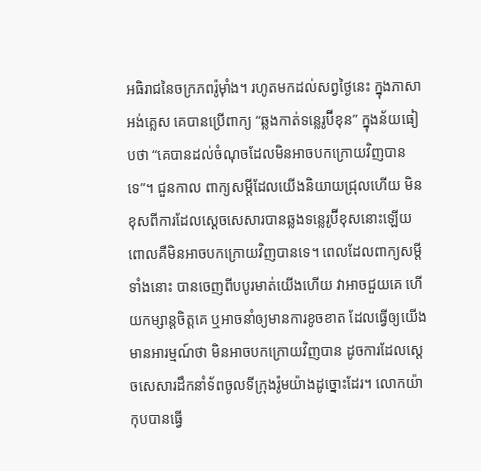អធិរាជនៃចក្រភពរ៉ូម៉ាំង។ រហូតមកដល់សព្វថ្ងៃនេះ ក្នុងភាសាអង់គ្លេស គេបានប្រើពាក្យ “ឆ្លងកាត់ទន្លេរូប៊ីខុន” ក្នុងន័យធៀបថា “គេបានដល់ចំណុចដែលមិនអាចបកក្រោយវិញបានទេ”។ ជួនកាល ពាក្យសម្តីដែលយើងនិយាយជ្រុលហើយ មិនខុសពីការដែលស្តេចសេសារបានឆ្លងទន្លេរូប៊ីខុសនោះឡើយ ពោលគឺមិនអាចបកក្រោយវិញបានទេ។ ពេលដែលពាក្យសម្តីទាំងនោះ បានចេញពីបបូរមាត់យើងហើយ វាអាចជួយគេ ហើយកម្សាន្តចិត្តគេ ឬអាចនាំឲ្យមានការខូចខាត ដែលធ្វើឲ្យយើងមានអារម្មណ៍ថា មិនអាចបកក្រោយវិញបាន ដូចការដែលស្តេចសេសារដឹកនាំទ័ពចូលទីក្រុងរ៉ូមយ៉ាងដូច្នោះដែរ។ លោកយ៉ាកុបបានធ្វើ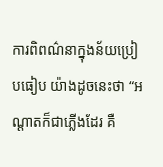ការពិពណ៌នាក្នុងន័យប្រៀបធៀប យ៉ាងដូចនេះថា “អណ្តាតក៏ជាភ្លើងដែរ គឺ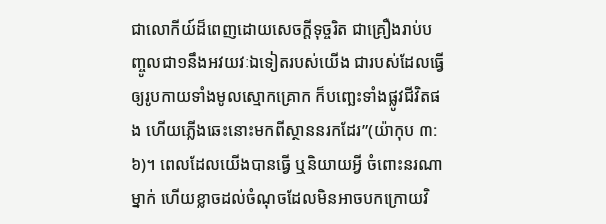ជាលោកីយ៍ដ៏ពេញដោយសេចក្តីទុច្ចរិត ជាគ្រឿងរាប់បញ្ចូលជា១នឹងអវយវៈឯទៀតរបស់យើង ជារបស់ដែលធ្វើឲ្យរូបកាយទាំងមូលស្មោកគ្រោក ក៏បញ្ឆេះទាំងផ្លូវជីវិតផង ហើយភ្លើងឆេះនោះមកពីស្ថាននរកដែរ”(យ៉ាកុប ៣:៦)។ ពេលដែលយើងបានធ្វើ ឬនិយាយអ្វី ចំពោះនរណាម្នាក់ ហើយខ្លាចដល់ចំណុចដែលមិនអាចបកក្រោយវិ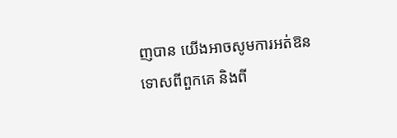ញបាន យើងអាចសូមការអត់ឱនទោសពីពួកគេ និងពី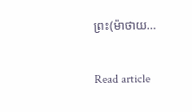ព្រះ(ម៉ាថាយ…

Read article